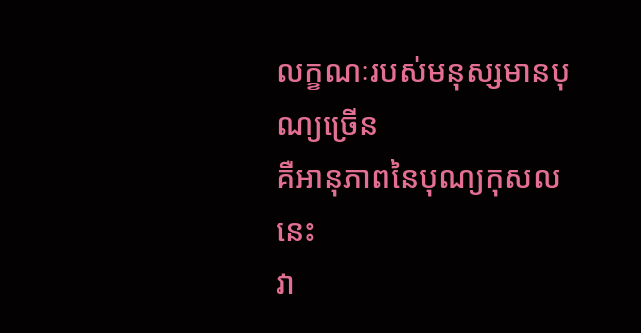លក្ខណៈរបស់មនុស្សមានបុណ្យច្រើន
គឺអានុភាពនៃបុណ្យកុសលនេះ
វា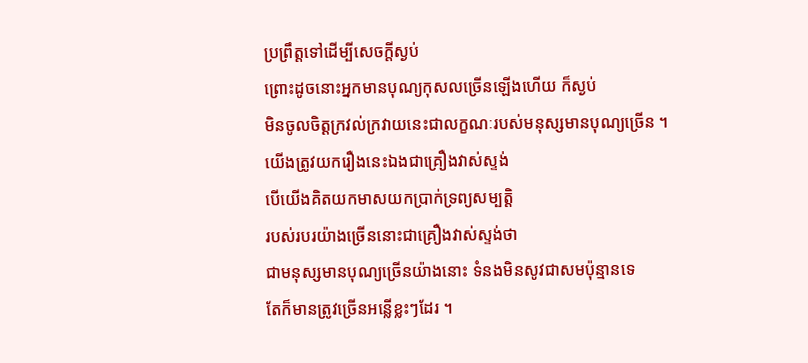ប្រព្រឹត្តទៅដើម្បីសេចក្ដីស្ងប់
ព្រោះដូចនោះអ្នកមានបុណ្យកុសលច្រើនឡើងហើយ ក៏ស្ងប់
មិនចូលចិត្តក្រវល់ក្រវាយនេះជាលក្ខណៈរបស់មនុស្សមានបុណ្យច្រើន ។
យើងត្រូវយករឿងនេះឯងជាគ្រឿងវាស់ស្ទង់
បើយើងគិតយកមាសយកប្រាក់ទ្រព្យសម្បត្តិ
របស់របរយ៉ាងច្រើននោះជាគ្រឿងវាស់ស្ទង់ថា
ជាមនុស្សមានបុណ្យច្រើនយ៉ាងនោះ ទំនងមិនសូវជាសមប៉ុន្មានទេ
តែក៏មានត្រូវច្រើនអន្លើខ្លះៗដែរ ។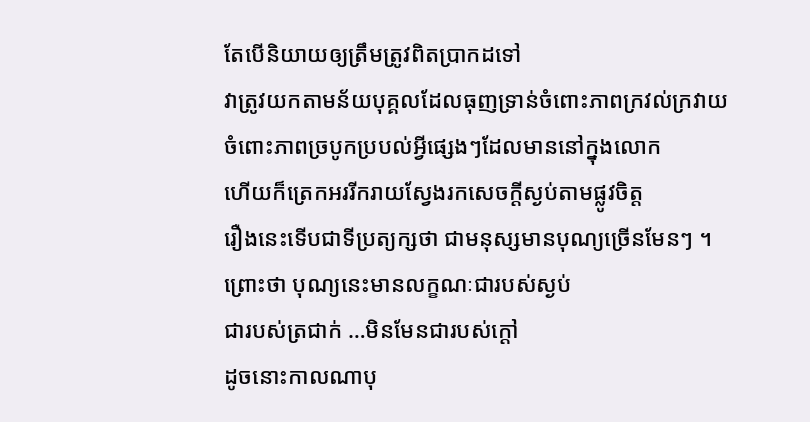តែបើនិយាយឲ្យត្រឹមត្រូវពិតប្រាកដទៅ
វាត្រូវយកតាមន័យបុគ្គលដែលធុញទ្រាន់ចំពោះភាពក្រវល់ក្រវាយ
ចំពោះភាពច្របូកប្របល់អ្វីផ្សេងៗដែលមាននៅក្នុងលោក
ហើយក៏ត្រេកអររីករាយស្វែងរកសេចក្ដីស្ងប់តាមផ្លូវចិត្ត
រឿងនេះទើបជាទីប្រត្យក្សថា ជាមនុស្សមានបុណ្យច្រើនមែនៗ ។
ព្រោះថា បុណ្យនេះមានលក្ខណៈជារបស់ស្ងប់
ជារបស់ត្រជាក់ …មិនមែនជារបស់ក្ដៅ
ដូចនោះកាលណាបុ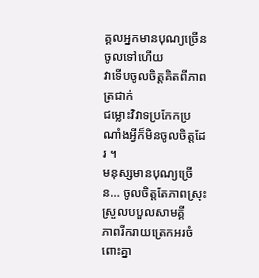គ្គលអ្នកមានបុណ្យច្រើនចូលទៅហើយ
វាទើបចូលចិត្តគិតពីភាពត្រជាក់
ជម្លោះវិវាទប្រកែកប្រណាំងអ្វីក៏មិនចូលចិត្តដែរ ។
មនុស្សមានបុណ្យច្រើន… ចូលចិត្តតែភាពស្រុះស្រួលបបួលសាមគ្គី
ភាពរីករាយត្រេកអរចំពោះគ្នា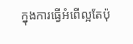ក្នុងការធ្វើអំពើល្អតែប៉ុ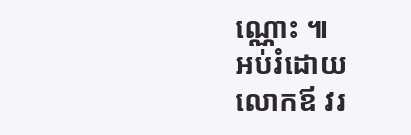ណ្ណោះ ៕
អប់រំដោយ
លោកឪ វរ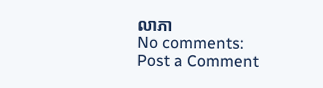លាភា
No comments:
Post a Comment